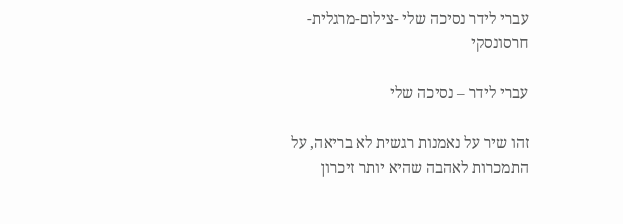עברי לידר נסיכה שלי -צילום-מרגלית-חרסונסקי

עברי לידר – נסיכה שלי

זהו שיר על נאמנות רגשית לא בריאה, על התמכרות לאהבה שהיא יותר זיכרון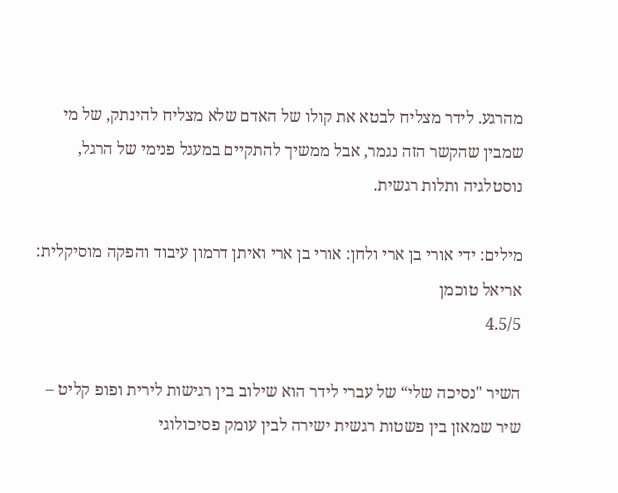מהרגע. לידר מצליח לבטא את קולו של האדם שלא מצליח להינתק, של מי שמבין שהקשר הזה נגמר, אבל ממשיך להתקיים במעגל פנימי של הרגל, נוסטלגיה ותלות רגשית.

מילים: ידי אורי בן ארי ולחן: אורי בן ארי ואיתן דרמון עיבוד והפקה מוסיקלית: אריאל טוכמן
4.5/5

השיר "נסיכה שלי“ של עברי לידר הוא שילוב בין רגישות לירית ופופ קליט – שיר שמאזן בין פשטות רגשית ישירה לבין עומק פסיכולוגי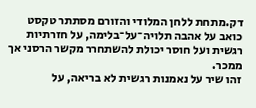דק.מתחת ללחן המלודי והזורם מסתתר טקסט כואב על אהבה תלויה־על־בלימה, על חזרתיות רגשית ועל חוסר יכולת להשתחרר מקשר הרסני אך ממכר.
זהו שיר על נאמנות רגשית לא בריאה, על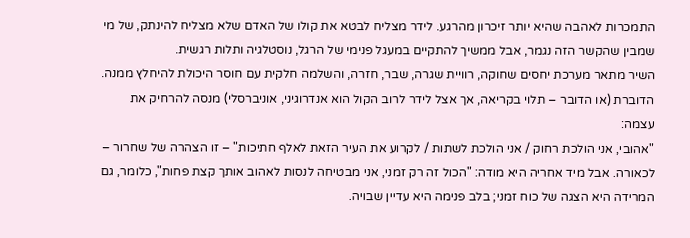התמכרות לאהבה שהיא יותר זיכרון מהרגע. לידר מצליח לבטא את קולו של האדם שלא מצליח להינתק, של מי שמבין שהקשר הזה נגמר, אבל ממשיך להתקיים במעגל פנימי של הרגל, נוסטלגיה ותלות רגשית.
השיר מתאר מערכת יחסים שחוקה, רוויית שגרה, שבר, חזרה, והשלמה חלקית עם חוסר היכולת להיחלץ ממנה. הדוברת (או הדובר – תלוי בקריאה, אך אצל לידר לרוב הקול הוא אנדרוגיני, אוניברסלי) מנסה להרחיק את עצמה:
"אהובי, אני הולכת רחוק / אני הולכת לשתות / לקרוע את העיר הזאת לאלף חתיכות" – זו הצהרה של שחרור – לכאורה. אבל מיד אחריה היא מודה: "הכול זה רק זמני, אני מבטיחה לנסות לאהוב אותך קצת פחות", כלומר, גם המרידה היא הצגה של כוח זמני; בלב פנימה היא עדיין שבויה.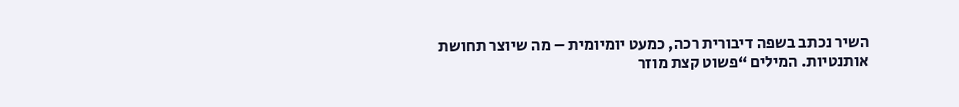השיר נכתב בשפה דיבורית רכה, כמעט יומיומית – מה שיוצר תחושת אותנטיות. המילים “פשוט קצת מוזר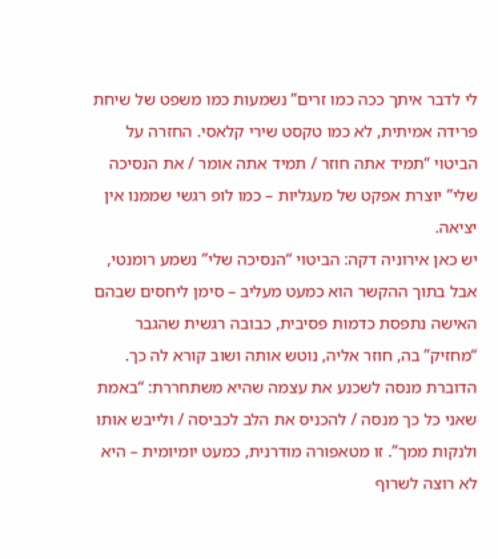לי לדבר איתך ככה כמו זרים” נשמעות כמו משפט של שיחת פרידה אמיתית, לא כמו טקסט שירי קלאסי. החזרה על הביטוי “תמיד אתה חוזר / תמיד אתה אומר / את הנסיכה שלי” יוצרת אפקט של מעגליות – כמו לופ רגשי שממנו אין יציאה.
יש כאן אירוניה דקה: הביטוי “הנסיכה שלי” נשמע רומנטי, אבל בתוך ההקשר הוא כמעט מעליב – סימן ליחסים שבהם האישה נתפסת כדמות פסיבית, כבובה רגשית שהגבר “מחזיק” בה, חוזר אליה, נוטש אותה ושוב קורא לה כך.
הדוברת מנסה לשכנע את עצמה שהיא משתחררת: “באמת שאני כל כך מנסה / להכניס את הלב לכביסה / ולייבש אותו ולנקות ממך”. זו מטאפורה מודרנית, כמעט יומיומית – היא לא רוצה לשרוף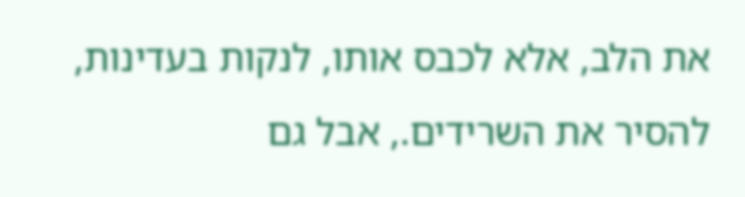את הלב, אלא לכבס אותו, לנקות בעדינות, להסיר את השרידים., אבל גם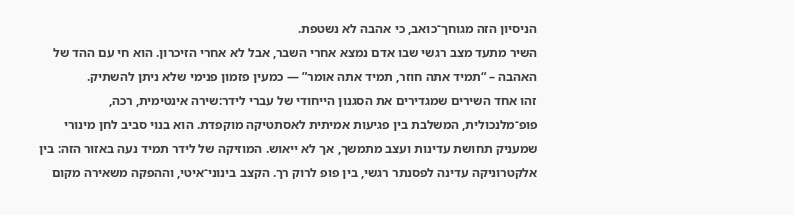הניסיון הזה מגוחך־כואב, כי אהבה לא נשטפת.
השיר מתעד מצב רגשי שבו אדם נמצא אחרי השבר, אבל לא אחרי הזיכרון. הוא חי עם ההד של האהבה – “תמיד אתה חוזר, תמיד אתה אומר” — כמעין פזמון פנימי שלא ניתן להשתיק.
זהו אחד השירים שמגדירים את הסגנון הייחודי של עברי לידר:שירה אינטימית, רכה, פופ־מלנכולית, המשלבת בין פגיעות אמיתית לאסתטיקה מוקפדת. הוא בנוי סביב לחן מינורי שמעניק תחושת עדינות ועצב מתמשך, אך לא ייאוש. המוזיקה של לידר תמיד נעה באזור הזה: בין אלקטרוניקה עדינה לפסנתר רגשי, בין פופ לרוק רך. הקצב בינוני־איטי, וההפקה משאירה מקום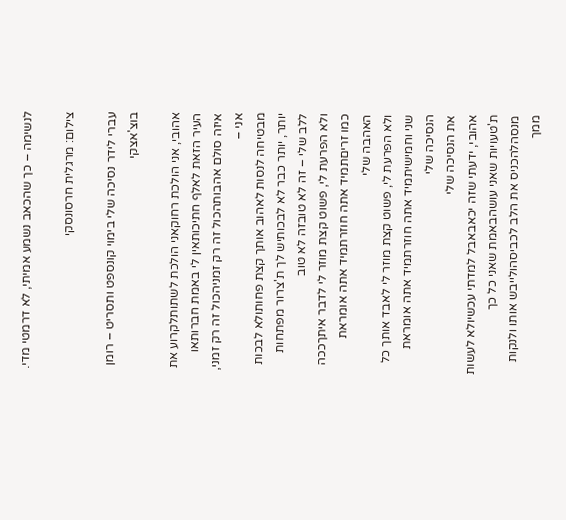לנשימה – כך שהכאב נשמע אמיתי, לא דרמטי מדי.

צילום: מרגלית חרסונסקי

עברי לידר נסיכה שלי בימוי קונספט ותסריט – רומן בוצ'אצקי

אהובי, אני הולכת רחוקאני הולכת לשתותלקרוע את העיר הזאת לאלף חתיכותאין לי באמת חברותאו איזה סולם אהבותהכול זה רק זמניהכול זה רק זמני, אני –
מבטיחה לנסות לאהוב אותך קצת פחותולא לבכות יותר, יותר כבר לא לבכותיש לך ת'צרור מפתחות ללב שלי – זה לא טובזה לא טוב
ולא הפרעת לי, פשוט קצת מוזר לי לדבר איתךככה כמו זריםתמיד אתה חוזרתמיד אתה אומראת האהבה שלי
ולא הפרעת לי, פשוט קצת מוזר לי לאבד אותך כל שני וחמישיתמיד אתה חוזרתמיד אתה אומראת הנסיכה שלי
את הנסיכה שלי
אהובי, ידעתי שזה יכאבאבל למדתי עכשיולא לעשות ת'טעויות שאני עושהבאמת שאני כל כך מנסהלהכניס את הלב לכביסהולייבש אותו ולנקות ממך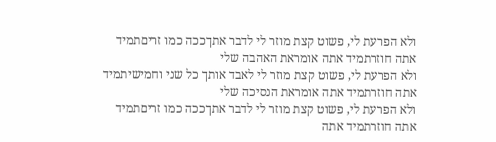ולא הפרעת לי, פשוט קצת מוזר לי לדבר אתךככה כמו זריםתמיד אתה חוזרתמיד אתה אומראת האהבה שלי
ולא הפרעת לי, פשוט קצת מוזר לי לאבד אותך כל שני וחמישיתמיד אתה חוזרתמיד אתה אומראת הנסיכה שלי
ולא הפרעת לי, פשוט קצת מוזר לי לדבר אתךככה כמו זריםתמיד אתה חוזרתמיד אתה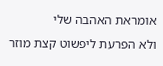אומראת האהבה שלי
ולא הפרעת ליפשוט קצת מוזר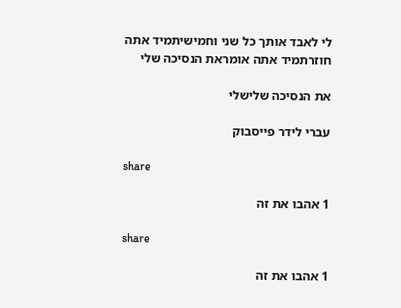לי לאבד אותך כל שני וחמישיתמיד אתה חוזרתמיד אתה אומראת הנסיכה שלי

את הנסיכה שלישלי

עברי לידר פייסבוק

share

1 אהבו את זה

share

1 אהבו את זה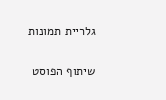גלריית תמונות

שיתוף הפוסט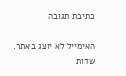כתיבת תגובה

האימייל לא יוצג באתר. שדות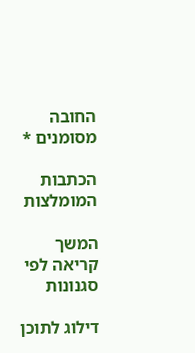החובה מסומנים *

הכתבות המומלצות

המשך קריאה לפי סגנונות

דילוג לתוכן